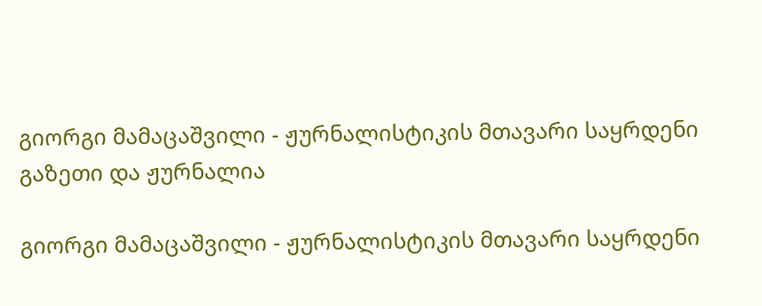გიორგი მამაცაშვილი - ჟურნალისტიკის მთავარი საყრდენი გაზეთი და ჟურნალია

გიორგი მამაცაშვილი - ჟურნალისტიკის მთავარი საყრდენი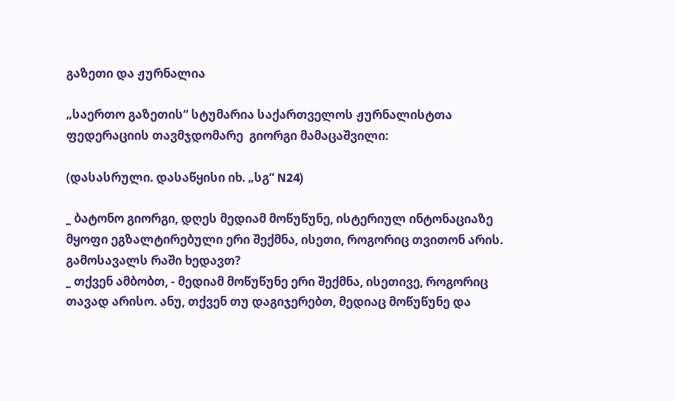გაზეთი და ჟურნალია

„საერთო გაზეთის“ სტუმარია საქართველოს ჟურნალისტთა ფედერაციის თავმჯდომარე  გიორგი მამაცაშვილი:

(დასასრული. დასაწყისი იხ. „სგ“ N24)

_ ბატონო გიორგი, დღეს მედიამ მოწუწუნე, ისტერიულ ინტონაციაზე მყოფი ეგზალტირებული ერი შექმნა, ისეთი, როგორიც თვითონ არის. გამოსავალს რაში ხედავთ?
_ თქვენ ამბობთ, - მედიამ მოწუწუნე ერი შექმნა, ისეთივე, როგორიც თავად არისო. ანუ, თქვენ თუ დაგიჯერებთ, მედიაც მოწუწუნე და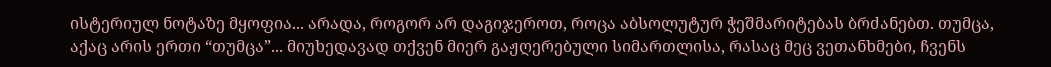ისტერიულ ნოტაზე მყოფია... არადა, როგორ არ დაგიჯეროთ, როცა აბსოლუტურ ჭეშმარიტებას ბრძანებთ. თუმცა, აქაც არის ერთი “თუმცა”... მიუხედავად თქვენ მიერ გაჟღერებული სიმართლისა, რასაც მეც ვეთანხმები, ჩვენს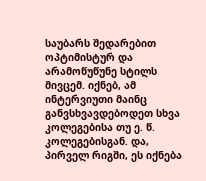საუბარს შედარებით ოპტიმისტურ და არამოწუწუნე სტილს მივცემ. იქნებ, ამ ინტერვიუთი მაინც განვსხვავდებოდეთ სხვა კოლეგებისა თუ ე. წ. კოლეგებისგან. და, პირველ რიგში, ეს იქნება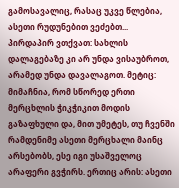გამოსავალიც, რასაც უკვე წლებია, ასეთი რუდუნებით ვეძებთ... პირდაპირ ვთქვათ: სახლის დალაგებაზე კი არ უნდა ვისაუბროთ, არამედ უნდა დავალაგოთ. მეტიც: მიმაჩნია, რომ სწორედ ერთი მერცხლის ჭიკჭიკით მოდის გაზაფხული და, მით უმეტეს, თუ ჩვენში რამდენიმე ასეთი მერცხალი მაინც არსებობს, ესე იგი უსაშველოც არაფერი გვჭირს. ერთიც არის: ასეთი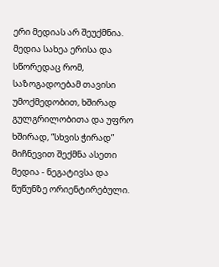ერი მედიას არ შეუქმნია. მედია სახეა ერისა და სწორედაც რომ, საზოგადოებამ თავისი უმოქმედობით, ხშირად გულგრილობითა და უფრო ხშირად, “სხვის ჭირად” მიჩნევით შექმნა ასეთი მედია - ნეგატივსა და წუწუნზე ორიენტირებული.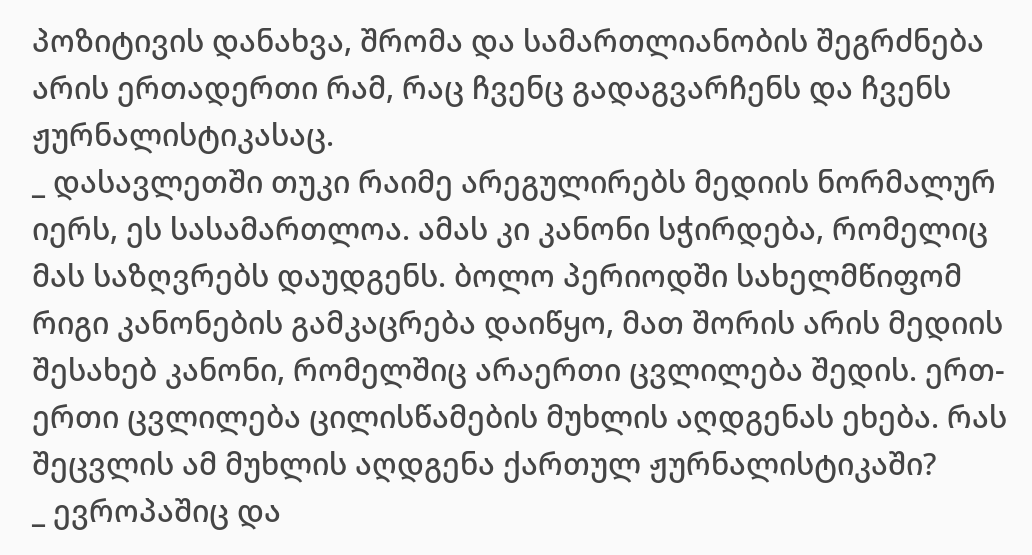პოზიტივის დანახვა, შრომა და სამართლიანობის შეგრძნება არის ერთადერთი რამ, რაც ჩვენც გადაგვარჩენს და ჩვენს ჟურნალისტიკასაც.
_ დასავლეთში თუკი რაიმე არეგულირებს მედიის ნორმალურ იერს, ეს სასამართლოა. ამას კი კანონი სჭირდება, რომელიც მას საზღვრებს დაუდგენს. ბოლო პერიოდში სახელმწიფომ რიგი კანონების გამკაცრება დაიწყო, მათ შორის არის მედიის შესახებ კანონი, რომელშიც არაერთი ცვლილება შედის. ერთ-ერთი ცვლილება ცილისწამების მუხლის აღდგენას ეხება. რას შეცვლის ამ მუხლის აღდგენა ქართულ ჟურნალისტიკაში?
_ ევროპაშიც და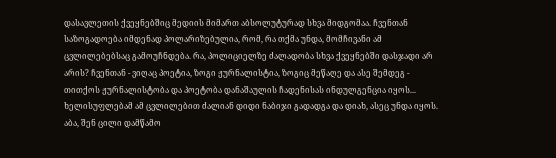დასავლეთის ქვეყნებშიც მედიის მიმართ აბსოლუტურად სხვა მიდგომაა. ჩვენთან საზოგადოება იმდენად პოლარიზებულია, რომ, რა თქმა უნდა, მომჩივანი ამ ცვლილებებსაც გამოუჩნდება. რა, პოლიციელზე ძალადობა სხვა ქვეყნებში დასჯადი არ არის? ჩვენთან - ვიღაც პოეტია, ზოგი ჟურნალისტია, ზოგიც მეწაღე და ასე შემდეგ - თითქოს ჟურნალისტობა და პოეტობა დანაშაულის ჩადენისას ინდულგენცია იყოს... ხელისუფლებამ ამ ცვლილებით ძალიან დიდი ნაბიჯი გადადგა და დიახ, ასეც უნდა იყოს. აბა, შენ ცილი დამწამო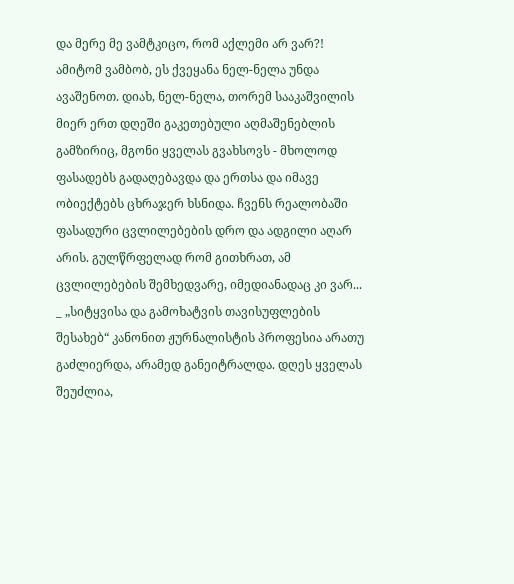და მერე მე ვამტკიცო, რომ აქლემი არ ვარ?! ამიტომ ვამბობ, ეს ქვეყანა ნელ-ნელა უნდა ავაშენოთ. დიახ, ნელ-ნელა, თორემ სააკაშვილის მიერ ერთ დღეში გაკეთებული აღმაშენებლის გამზირიც, მგონი ყველას გვახსოვს - მხოლოდ ფასადებს გადაღებავდა და ერთსა და იმავე ობიექტებს ცხრაჯერ ხსნიდა. ჩვენს რეალობაში ფასადური ცვლილებების დრო და ადგილი აღარ არის. გულწრფელად რომ გითხრათ, ამ ცვლილებების შემხედვარე, იმედიანადაც კი ვარ...
_ „სიტყვისა და გამოხატვის თავისუფლების შესახებ“ კანონით ჟურნალისტის პროფესია არათუ გაძლიერდა, არამედ განეიტრალდა. დღეს ყველას შეუძლია,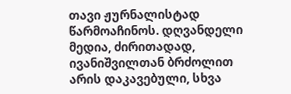თავი ჟურნალისტად წარმოაჩინოს. დღვანდელი მედია, ძირითადად, ივანიშვილთან ბრძოლით არის დაკავებული, სხვა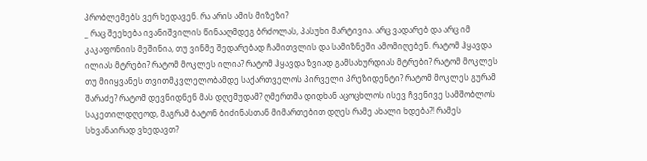პრობლემებს ვერ ხედავენ. რა არის ამის მიზეზი?
_ რაც შეეხება ივანიშვილის წინააღმდეგ ბრძოლას, პასუხი მარტივია. არც ვადარებ და არც იმ კაკაფონიის მეშინია, თუ ვინმე შედარებად ჩამითვლის და სამიზნეში ამომიღებენ. რატომ ჰყავდა ილიას მტრები? რატომ მოკლეს ილია? რატომ ჰყავდა ზვიად გამსახურდიას მტრები? რატომ მოკლეს თუ მიიყვანეს თვითმკვლელობამდე საქართველოს პირველი პრეზიდენტი? რატომ მოკლეს გურამ შარაძე? რატომ დევნიდნენ მას დღემუდამ? ღმერთმა დიდხან აცოცხლოს ისევ ჩვენივე სამშობლოს საკეთილდღეოდ, მაგრამ ბატონ ბიძინასთან მიმართებით დღეს რამე ახალი ხდება?! რამეს სხვანაირად ვხედავთ?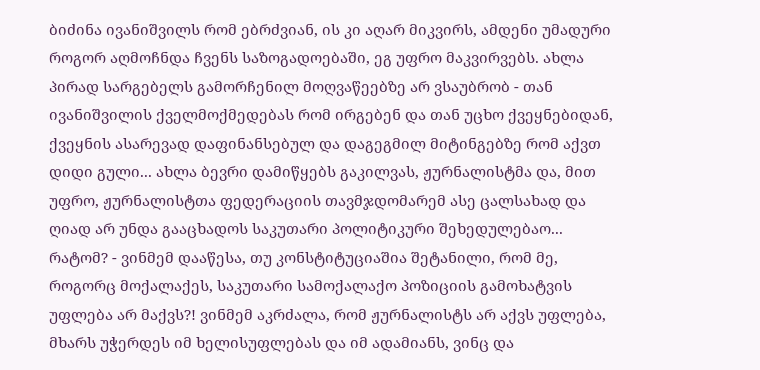ბიძინა ივანიშვილს რომ ებრძვიან, ის კი აღარ მიკვირს, ამდენი უმადური როგორ აღმოჩნდა ჩვენს საზოგადოებაში, ეგ უფრო მაკვირვებს. ახლა პირად სარგებელს გამორჩენილ მოღვაწეებზე არ ვსაუბრობ - თან ივანიშვილის ქველმოქმედებას რომ ირგებენ და თან უცხო ქვეყნებიდან, ქვეყნის ასარევად დაფინანსებულ და დაგეგმილ მიტინგებზე რომ აქვთ დიდი გული... ახლა ბევრი დამიწყებს გაკილვას, ჟურნალისტმა და, მით უფრო, ჟურნალისტთა ფედერაციის თავმჯდომარემ ასე ცალსახად და ღიად არ უნდა გააცხადოს საკუთარი პოლიტიკური შეხედულებაო... რატომ? - ვინმემ დააწესა, თუ კონსტიტუციაშია შეტანილი, რომ მე, როგორც მოქალაქეს, საკუთარი სამოქალაქო პოზიციის გამოხატვის უფლება არ მაქვს?! ვინმემ აკრძალა, რომ ჟურნალისტს არ აქვს უფლება, მხარს უჭერდეს იმ ხელისუფლებას და იმ ადამიანს, ვინც და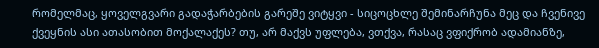რომელმაც, ყოველგვარი გადაჭარბების გარეშე ვიტყვი - სიცოცხლე შემინარჩუნა მეც და ჩვენივე ქვეყნის ასი ათასობით მოქალაქეს? თუ, არ მაქვს უფლება, ვთქვა, რასაც ვფიქრობ ადამიანზე,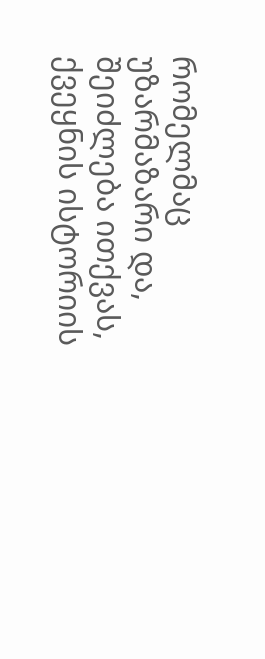რომელმაც უზარმაზარი და, შეიძლება ითქვას, ქვეყნის ისტორიის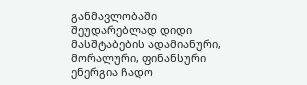განმავლობაში შეუდარებლად დიდი მასშტაბების ადამიანური, მორალური, ფინანსური ენერგია ჩადო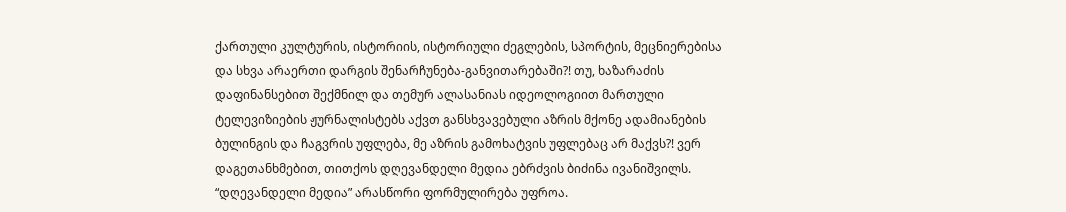ქართული კულტურის, ისტორიის, ისტორიული ძეგლების, სპორტის, მეცნიერებისა და სხვა არაერთი დარგის შენარჩუნება-განვითარებაში?! თუ, ხაზარაძის დაფინანსებით შექმნილ და თემურ ალასანიას იდეოლოგიით მართული ტელევიზიების ჟურნალისტებს აქვთ განსხვავებული აზრის მქონე ადამიანების ბულინგის და ჩაგვრის უფლება, მე აზრის გამოხატვის უფლებაც არ მაქვს?! ვერ დაგეთანხმებით, თითქოს დღევანდელი მედია ებრძვის ბიძინა ივანიშვილს. “დღევანდელი მედია” არასწორი ფორმულირება უფროა.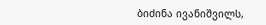ბიძინა ივანიშვილს,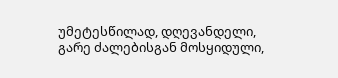უმეტესწილად, დღევანდელი, გარე ძალებისგან მოსყიდული,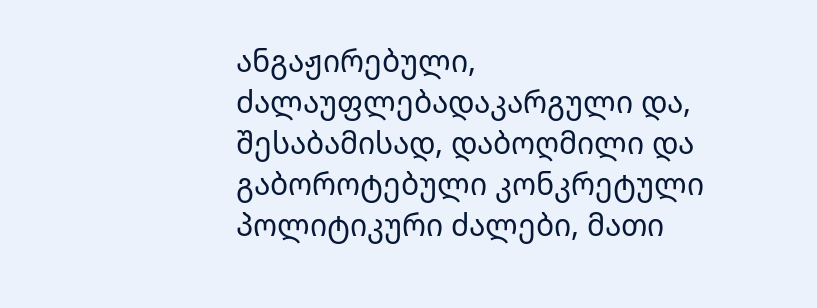ანგაჟირებული, ძალაუფლებადაკარგული და, შესაბამისად, დაბოღმილი და გაბოროტებული კონკრეტული პოლიტიკური ძალები, მათი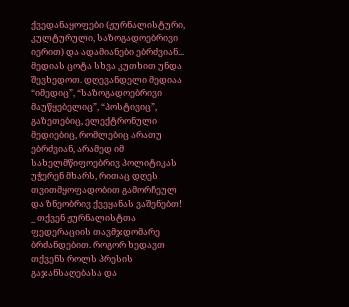ქვედანაყოფები (ჟურნალისტური, კულტურული, საზოგადოებრივი იერით) და ადამიანები ებრძვიან... მედიას ცოტა სხვა კუთხით უნდა შევხედოთ. დღევანდელი მედიაა “იმედიც”, “საზოგადოებრივი მაუწყებელიც”, “პოსტივიც”, გაზეთებიც, ელექტრონული მედიებიც, რომლებიც არათუ ებრძვიან, არამედ იმ სახელმწიფოებრივ პოლიტიკას უჭერენ მხარს, რითაც დღეს თვითმყოფადობით გამორჩეულ და ზნეობრივ ქვეყანას ვაშენებთ!
_ თქვენ ჟურნალისტთა ფედერაციის თავმჯდომარე ბრძანდებით. როგორ ხედავთ თქვენს როლს პრესის გაჯანსაღებასა და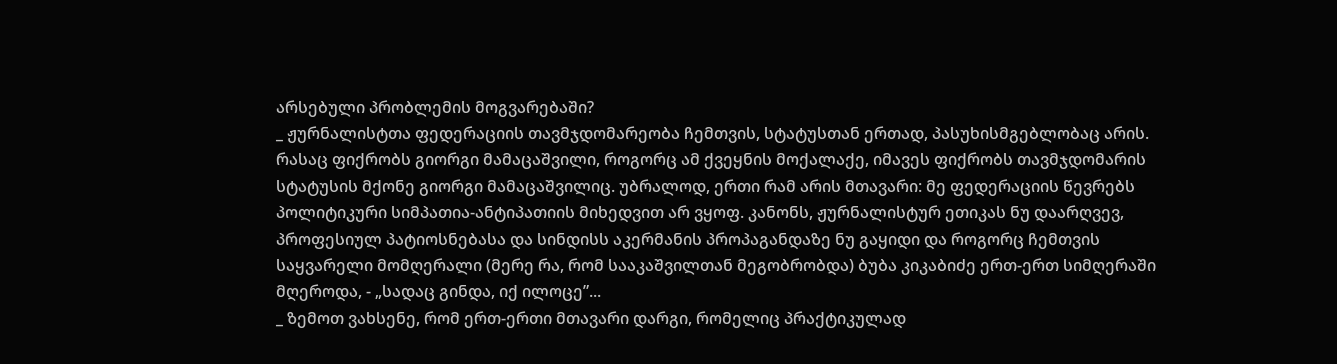არსებული პრობლემის მოგვარებაში?
_ ჟურნალისტთა ფედერაციის თავმჯდომარეობა ჩემთვის, სტატუსთან ერთად, პასუხისმგებლობაც არის. რასაც ფიქრობს გიორგი მამაცაშვილი, როგორც ამ ქვეყნის მოქალაქე, იმავეს ფიქრობს თავმჯდომარის სტატუსის მქონე გიორგი მამაცაშვილიც. უბრალოდ, ერთი რამ არის მთავარი: მე ფედერაციის წევრებს პოლიტიკური სიმპათია-ანტიპათიის მიხედვით არ ვყოფ. კანონს, ჟურნალისტურ ეთიკას ნუ დაარღვევ, პროფესიულ პატიოსნებასა და სინდისს აკერმანის პროპაგანდაზე ნუ გაყიდი და როგორც ჩემთვის საყვარელი მომღერალი (მერე რა, რომ სააკაშვილთან მეგობრობდა) ბუბა კიკაბიძე ერთ-ერთ სიმღერაში მღეროდა, - „სადაც გინდა, იქ ილოცე”...
_ ზემოთ ვახსენე, რომ ერთ-ერთი მთავარი დარგი, რომელიც პრაქტიკულად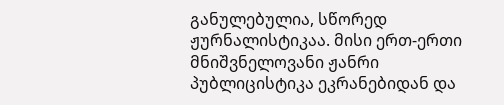განულებულია, სწორედ ჟურნალისტიკაა. მისი ერთ-ერთი მნიშვნელოვანი ჟანრი პუბლიცისტიკა ეკრანებიდან და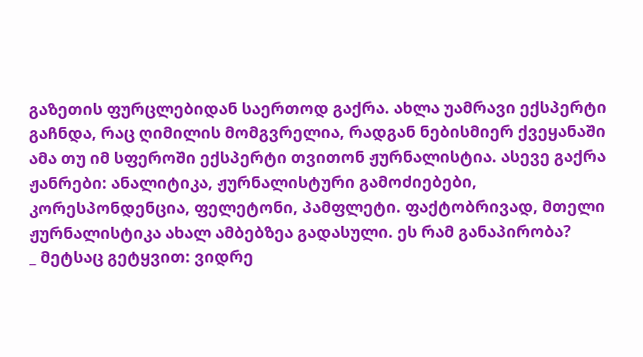გაზეთის ფურცლებიდან საერთოდ გაქრა. ახლა უამრავი ექსპერტი გაჩნდა, რაც ღიმილის მომგვრელია, რადგან ნებისმიერ ქვეყანაში ამა თუ იმ სფეროში ექსპერტი თვითონ ჟურნალისტია. ასევე გაქრა ჟანრები: ანალიტიკა, ჟურნალისტური გამოძიებები, კორესპონდენცია, ფელეტონი, პამფლეტი. ფაქტობრივად, მთელი ჟურნალისტიკა ახალ ამბებზეა გადასული. ეს რამ განაპირობა?
_ მეტსაც გეტყვით: ვიდრე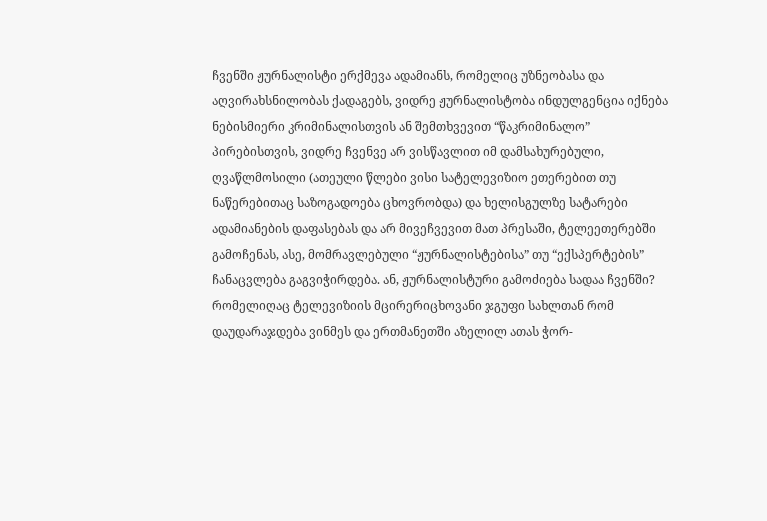ჩვენში ჟურნალისტი ერქმევა ადამიანს, რომელიც უზნეობასა და აღვირახსნილობას ქადაგებს, ვიდრე ჟურნალისტობა ინდულგენცია იქნება ნებისმიერი კრიმინალისთვის ან შემთხვევით “წაკრიმინალო” პირებისთვის, ვიდრე ჩვენვე არ ვისწავლით იმ დამსახურებული, ღვაწლმოსილი (ათეული წლები ვისი სატელევიზიო ეთერებით თუ ნაწერებითაც საზოგადოება ცხოვრობდა) და ხელისგულზე სატარები ადამიანების დაფასებას და არ მივეჩვევით მათ პრესაში, ტელეეთერებში გამოჩენას, ასე, მომრავლებული “ჟურნალისტებისა” თუ “ექსპერტების” ჩანაცვლება გაგვიჭირდება. ან, ჟურნალისტური გამოძიება სადაა ჩვენში? რომელიღაც ტელევიზიის მცირერიცხოვანი ჯგუფი სახლთან რომ დაუდარაჯდება ვინმეს და ერთმანეთში აზელილ ათას ჭორ-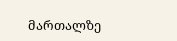მართალზე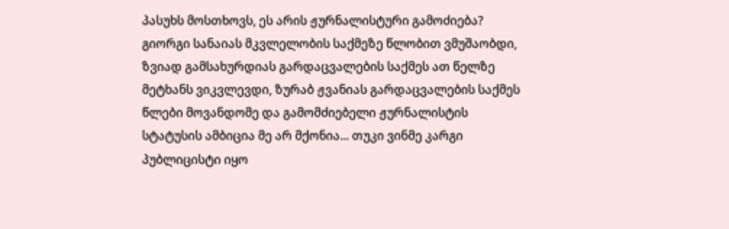პასუხს მოსთხოვს, ეს არის ჟურნალისტური გამოძიება? გიორგი სანაიას მკვლელობის საქმეზე წლობით ვმუშაობდი, ზვიად გამსახურდიას გარდაცვალების საქმეს ათ წელზე მეტხანს ვიკვლევდი, ზურაბ ჟვანიას გარდაცვალების საქმეს წლები მოვანდომე და გამომძიებელი ჟურნალისტის სტატუსის ამბიცია მე არ მქონია... თუკი ვინმე კარგი პუბლიცისტი იყო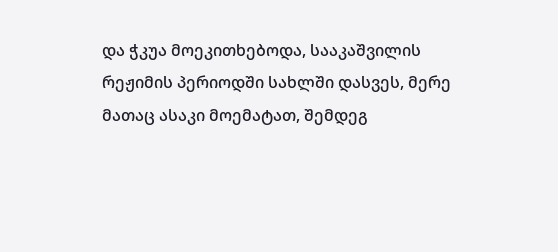და ჭკუა მოეკითხებოდა, სააკაშვილის რეჟიმის პერიოდში სახლში დასვეს, მერე მათაც ასაკი მოემატათ, შემდეგ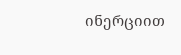ინერციით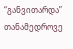“განვითარდა” თანამედროვე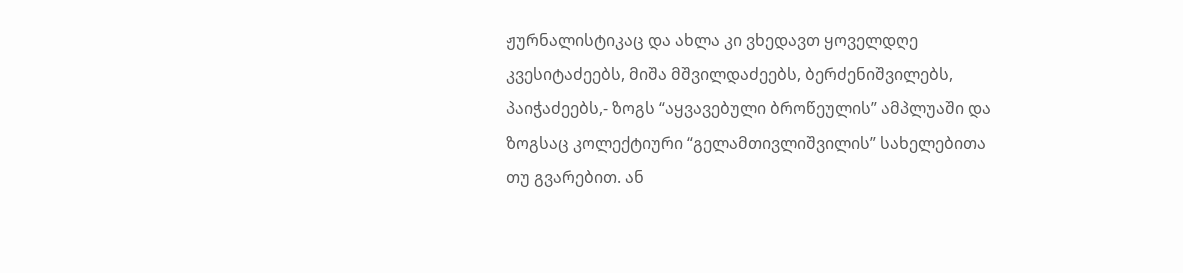ჟურნალისტიკაც და ახლა კი ვხედავთ ყოველდღე კვესიტაძეებს, მიშა მშვილდაძეებს, ბერძენიშვილებს, პაიჭაძეებს,- ზოგს “აყვავებული ბროწეულის” ამპლუაში და ზოგსაც კოლექტიური “გელამთივლიშვილის” სახელებითა თუ გვარებით. ან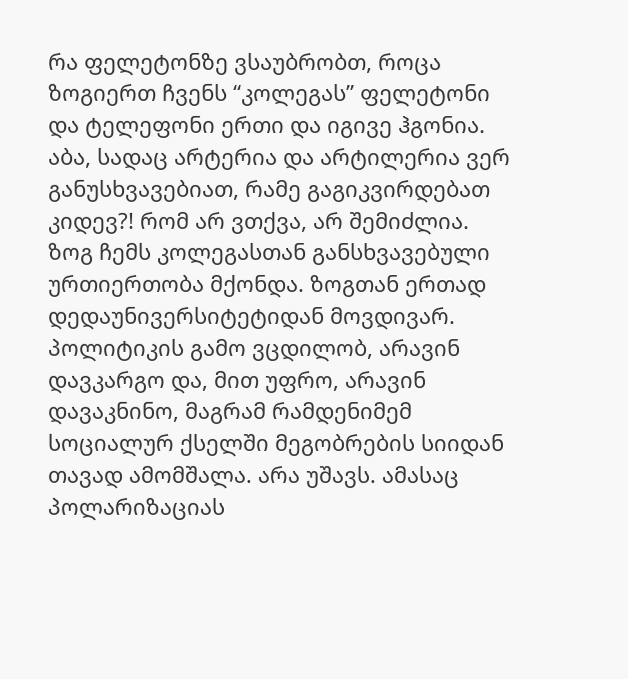რა ფელეტონზე ვსაუბრობთ, როცა ზოგიერთ ჩვენს “კოლეგას” ფელეტონი და ტელეფონი ერთი და იგივე ჰგონია. აბა, სადაც არტერია და არტილერია ვერ განუსხვავებიათ, რამე გაგიკვირდებათ კიდევ?! რომ არ ვთქვა, არ შემიძლია. ზოგ ჩემს კოლეგასთან განსხვავებული ურთიერთობა მქონდა. ზოგთან ერთად დედაუნივერსიტეტიდან მოვდივარ. პოლიტიკის გამო ვცდილობ, არავინ დავკარგო და, მით უფრო, არავინ დავაკნინო, მაგრამ რამდენიმემ სოციალურ ქსელში მეგობრების სიიდან თავად ამომშალა. არა უშავს. ამასაც პოლარიზაციას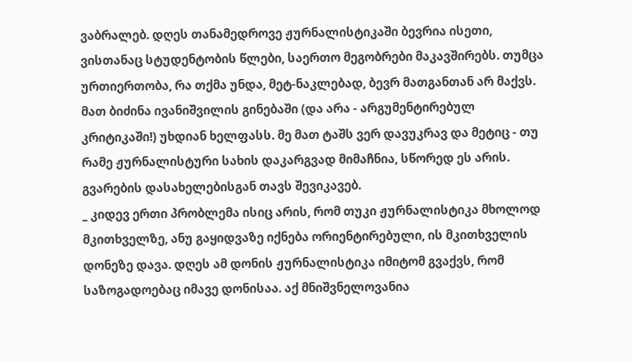ვაბრალებ. დღეს თანამედროვე ჟურნალისტიკაში ბევრია ისეთი, ვისთანაც სტუდენტობის წლები, საერთო მეგობრები მაკავშირებს. თუმცა ურთიერთობა, რა თქმა უნდა, მეტ-ნაკლებად, ბევრ მათგანთან არ მაქვს. მათ ბიძინა ივანიშვილის გინებაში (და არა - არგუმენტირებულ კრიტიკაში!) უხდიან ხელფასს. მე მათ ტაშს ვერ დავუკრავ და მეტიც - თუ რამე ჟურნალისტური სახის დაკარგვად მიმაჩნია, სწორედ ეს არის. გვარების დასახელებისგან თავს შევიკავებ.
_ კიდევ ერთი პრობლემა ისიც არის, რომ თუკი ჟურნალისტიკა მხოლოდ მკითხველზე, ანუ გაყიდვაზე იქნება ორიენტირებული, ის მკითხველის დონეზე დავა. დღეს ამ დონის ჟურნალისტიკა იმიტომ გვაქვს, რომ საზოგადოებაც იმავე დონისაა. აქ მნიშვნელოვანია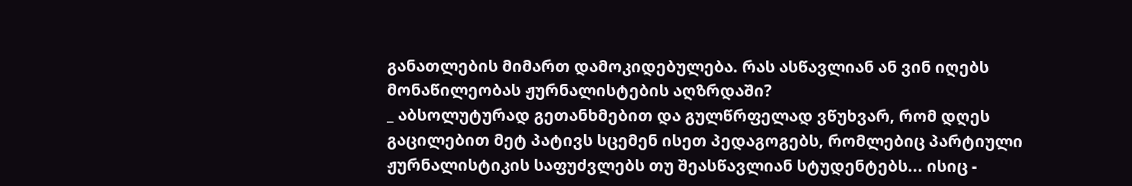განათლების მიმართ დამოკიდებულება. რას ასწავლიან ან ვინ იღებს მონაწილეობას ჟურნალისტების აღზრდაში?
_ აბსოლუტურად გეთანხმებით და გულწრფელად ვწუხვარ, რომ დღეს გაცილებით მეტ პატივს სცემენ ისეთ პედაგოგებს, რომლებიც პარტიული ჟურნალისტიკის საფუძვლებს თუ შეასწავლიან სტუდენტებს... ისიც -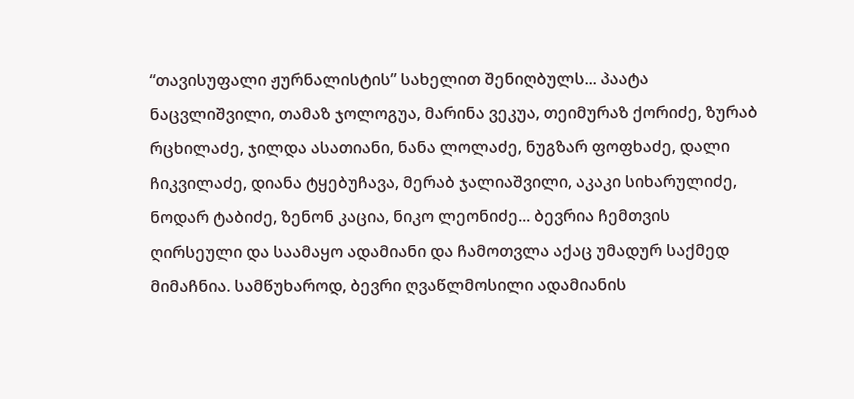“თავისუფალი ჟურნალისტის” სახელით შენიღბულს... პაატა ნაცვლიშვილი, თამაზ ჯოლოგუა, მარინა ვეკუა, თეიმურაზ ქორიძე, ზურაბ რცხილაძე, ჯილდა ასათიანი, ნანა ლოლაძე, ნუგზარ ფოფხაძე, დალი ჩიკვილაძე, დიანა ტყებუჩავა, მერაბ ჯალიაშვილი, აკაკი სიხარულიძე, ნოდარ ტაბიძე, ზენონ კაცია, ნიკო ლეონიძე... ბევრია ჩემთვის ღირსეული და საამაყო ადამიანი და ჩამოთვლა აქაც უმადურ საქმედ მიმაჩნია. სამწუხაროდ, ბევრი ღვაწლმოსილი ადამიანის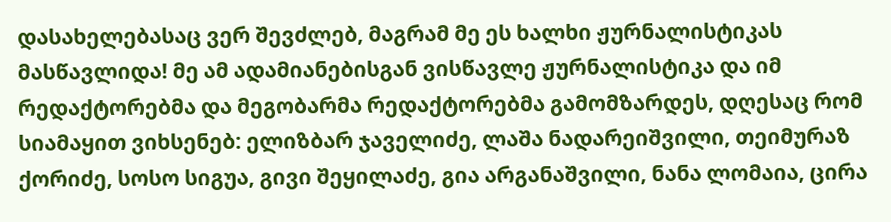დასახელებასაც ვერ შევძლებ, მაგრამ მე ეს ხალხი ჟურნალისტიკას მასწავლიდა! მე ამ ადამიანებისგან ვისწავლე ჟურნალისტიკა და იმ რედაქტორებმა და მეგობარმა რედაქტორებმა გამომზარდეს, დღესაც რომ სიამაყით ვიხსენებ: ელიზბარ ჯაველიძე, ლაშა ნადარეიშვილი, თეიმურაზ ქორიძე, სოსო სიგუა, გივი შეყილაძე, გია არგანაშვილი, ნანა ლომაია, ცირა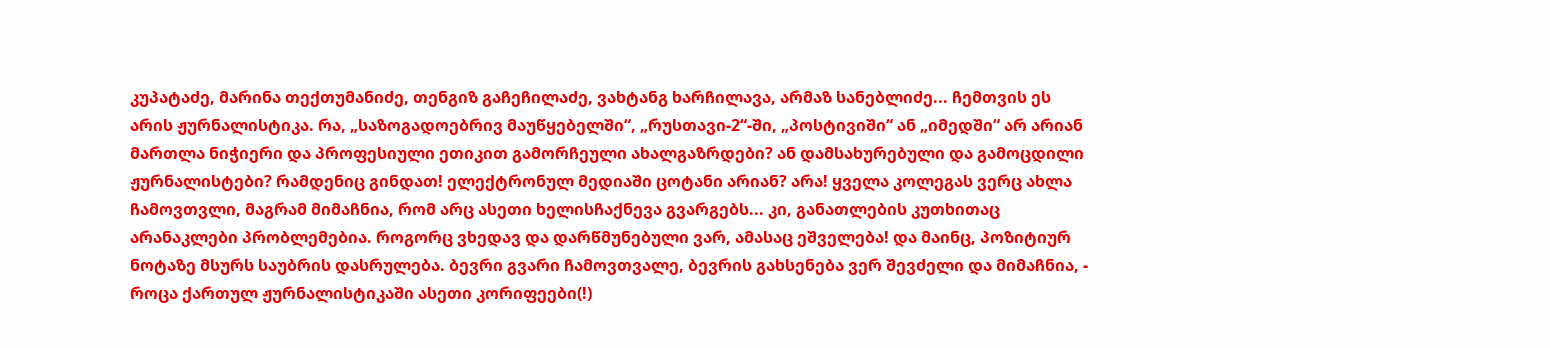კუპატაძე, მარინა თექთუმანიძე, თენგიზ გაჩეჩილაძე, ვახტანგ ხარჩილავა, არმაზ სანებლიძე... ჩემთვის ეს არის ჟურნალისტიკა. რა, „საზოგადოებრივ მაუწყებელში“, „რუსთავი-2“-ში, „პოსტივიში“ ან „იმედში“ არ არიან მართლა ნიჭიერი და პროფესიული ეთიკით გამორჩეული ახალგაზრდები? ან დამსახურებული და გამოცდილი ჟურნალისტები? რამდენიც გინდათ! ელექტრონულ მედიაში ცოტანი არიან? არა! ყველა კოლეგას ვერც ახლა ჩამოვთვლი, მაგრამ მიმაჩნია, რომ არც ასეთი ხელისჩაქნევა გვარგებს... კი, განათლების კუთხითაც არანაკლები პრობლემებია. როგორც ვხედავ და დარწმუნებული ვარ, ამასაც ეშველება! და მაინც, პოზიტიურ ნოტაზე მსურს საუბრის დასრულება. ბევრი გვარი ჩამოვთვალე, ბევრის გახსენება ვერ შევძელი და მიმაჩნია, - როცა ქართულ ჟურნალისტიკაში ასეთი კორიფეები(!)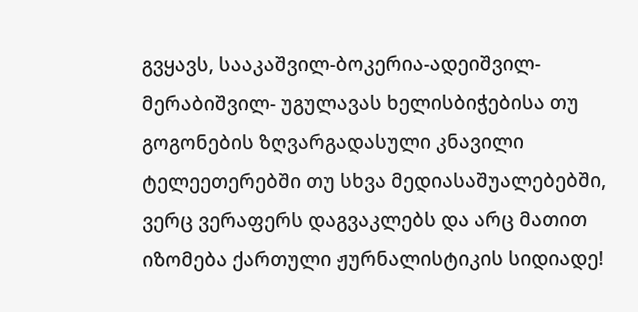გვყავს, სააკაშვილ-ბოკერია-ადეიშვილ-მერაბიშვილ- უგულავას ხელისბიჭებისა თუ გოგონების ზღვარგადასული კნავილი ტელეეთერებში თუ სხვა მედიასაშუალებებში, ვერც ვერაფერს დაგვაკლებს და არც მათით იზომება ქართული ჟურნალისტიკის სიდიადე!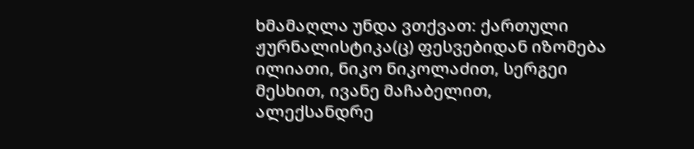ხმამაღლა უნდა ვთქვათ: ქართული ჟურნალისტიკა(ც) ფესვებიდან იზომება ილიათი, ნიკო ნიკოლაძით, სერგეი მესხით, ივანე მაჩაბელით, ალექსანდრე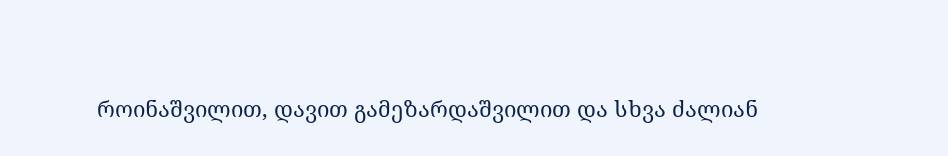როინაშვილით, დავით გამეზარდაშვილით და სხვა ძალიან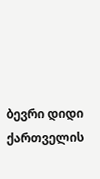ბევრი დიდი ქართველის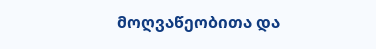მოღვაწეობითა და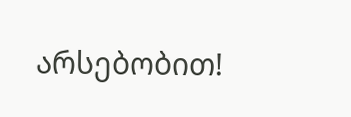არსებობით!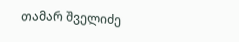თამარ შველიძე